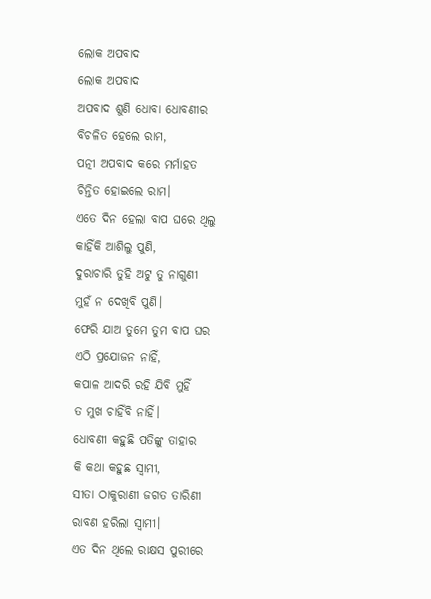ଲୋକ ଅପବାଦ
ଲୋକ ଅପବାଦ
ଅପବାଦ ଶୁଣି ଧୋବା ଧୋବଣୀର
ବିଚଳିତ ହେଲେ ରାମ,
ପତ୍ନୀ ଅପବାଦ କରେ ମର୍ମାହତ
ଚିନ୍ତିତ ହୋଇଲେ ରାମ।
ଏତେ ଦିନ ହେଲା ବାପ ଘରେ ଥିଲୁ
କାହିଁକି ଆଶିଲୁ ପୁଣି,
ଦୁରାଚାରି ତୁହି ଅଟୁ ତୁ ନାଗୁଣୀ
ମୁହଁ ନ ଦେଖିବି ପୁଣି।
ଫେରି ଯାଅ ତୁମେ ତୁମ ବାପ ଘର
ଏଠି ପ୍ରଯୋଜନ ନାହିଁ,
କପାଳ ଆଦରି ରହି ଯିବି ମୁହିଁ
ତ ମୁଖ ଚାହିଁବି ନାହିଁ।
ଧୋବଣୀ କହୁଛି ପତିଙ୍କୁ ତାହାର
କି କଥା କହୁଛ ସ୍ବାମୀ,
ସୀତା ଠାକୁରାଣୀ ଜଗତ ତାରିଣୀ
ରାବଣ ହରିଲା ସ୍ବାମୀ।
ଏତ ଦିନ ଥିଲେ ରାକ୍ଷସ ପୁରୀରେ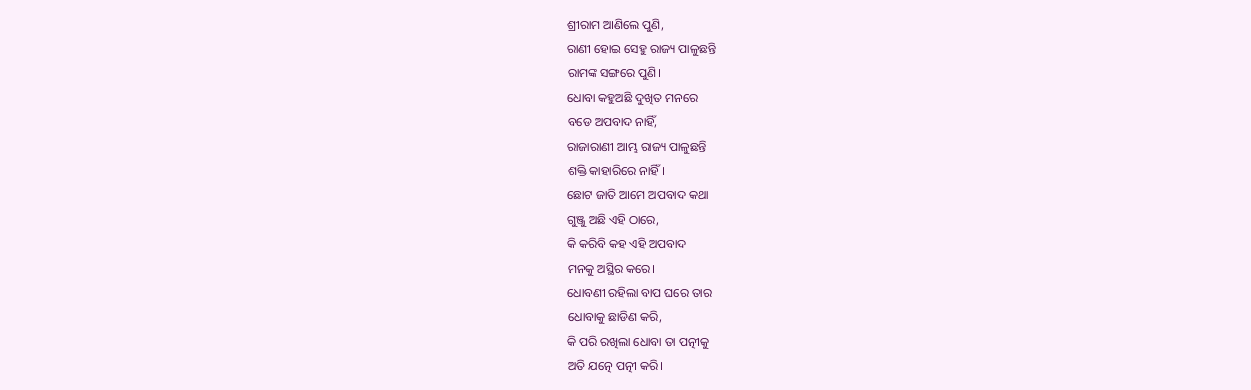ଶ୍ରୀରାମ ଆଣିଲେ ପୁଣି,
ରାଣୀ ହୋଇ ସେହୁ ରାଜ୍ୟ ପାଳୁଛନ୍ତି
ରାମଙ୍କ ସଙ୍ଗରେ ପୁଣି।
ଧୋବା କହୁଅଛି ଦୁଖିତ ମନରେ
ବଡେ ଅପବାଦ ନାହିଁ,
ରାଜାରାଣୀ ଆମ୍ଭ ରାଜ୍ୟ ପାଳୁଛନ୍ତି
ଶକ୍ତି କାହାରିରେ ନାହିଁ।
ଛୋଟ ଜାତି ଆମେ ଅପବାଦ କଥା
ଗୁଞ୍ଜୁ ଅଛି ଏହି ଠାରେ,
କି କରିବି କହ ଏହି ଅପବାଦ
ମନକୁ ଅସ୍ଥିର କରେ।
ଧୋବଣୀ ରହିଲା ବାପ ଘରେ ତାର
ଧୋବାକୁ ଛାଡିଣ କରି,
କି ପରି ରଖିଲା ଧୋବା ତା ପତ୍ନୀକୁ
ଅତି ଯତ୍ନେ ପତ୍ନୀ କରି।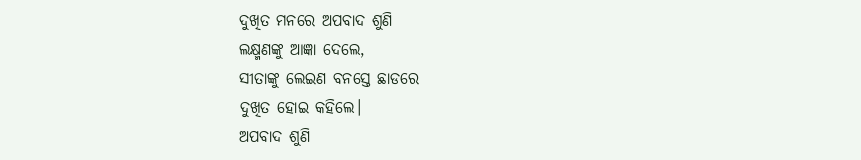ଦୁଖିତ ମନରେ ଅପବାଦ ଶୁଣି
ଲକ୍ଷ୍ମଣଙ୍କୁ ଆଜ୍ଞା ଦେଲେ,
ସୀତାଙ୍କୁ ଲେଇଣ ବନସ୍ତେ ଛାଡରେ
ଦୁଖିତ ହୋଇ କହିଲେ।
ଅପବାଦ ଶୁଣି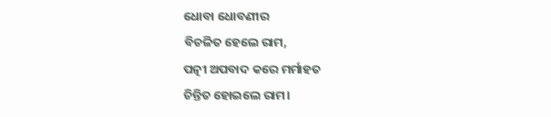ଧୋବା ଧୋବଣୀର
ବିଚଳିତ ହେଲେ ରାମ,
ପତ୍ନୀ ଅପବାଦ କରେ ମର୍ମାହତ
ଚିନ୍ତିତ ହୋଇଲେ ରାମ।